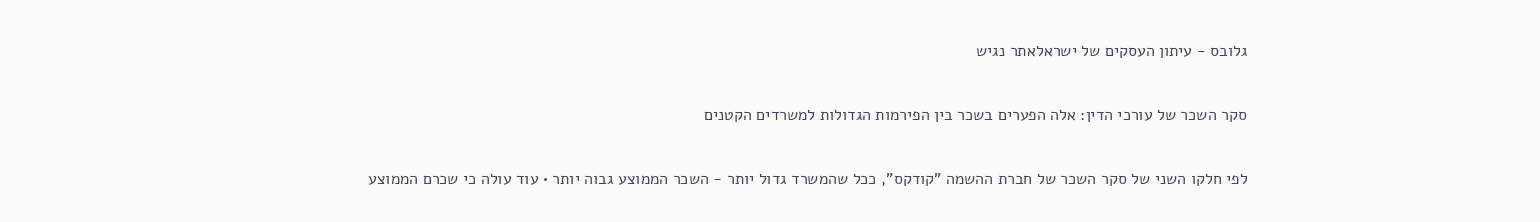גלובס - עיתון העסקים של ישראלאתר נגיש

סקר השכר של עורכי הדין: אלה הפערים בשכר בין הפירמות הגדולות למשרדים הקטנים

לפי חלקו השני של סקר השכר של חברת ההשמה "קודקס", ככל שהמשרד גדול יותר - השכר הממוצע גבוה יותר • עוד עולה כי שכרם הממוצע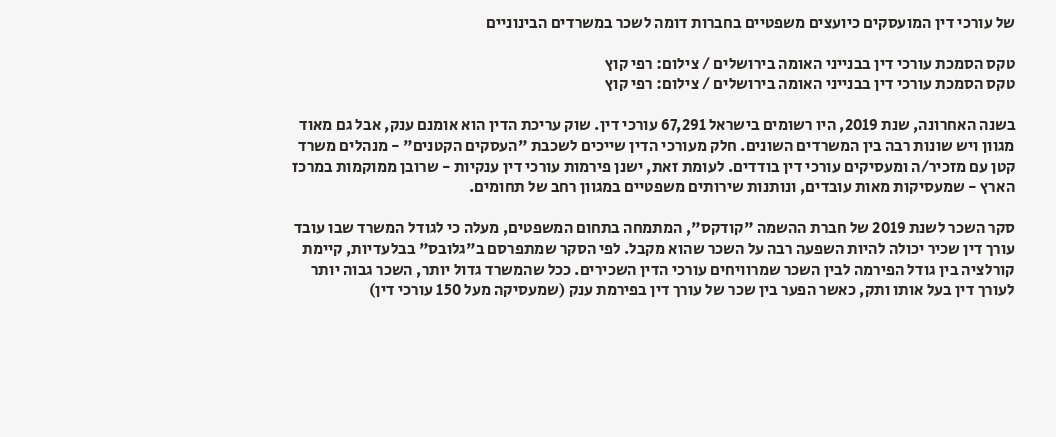של עורכי דין המועסקים כיועצים משפטיים בחברות דומה לשכר במשרדים הבינוניים

טקס הסמכת עורכי דין בבנייני האומה בירושלים / צילום: רפי קוץ
טקס הסמכת עורכי דין בבנייני האומה בירושלים / צילום: רפי קוץ

בשנה האחרונה, שנת 2019, היו רשומים בישראל 67,291 עורכי דין. שוק עריכת הדין הוא אומנם ענק, אבל גם מאוד מגוון ויש שונות רבה בין המשרדים השונים. חלק מעורכי הדין שייכים לשכבת "העסקים הקטנים" - מנהלים משרד קטן עם מזכיר/ה ומעסיקים עורכי דין בודדים. לעומת זאת, ישנן פירמות עורכי דין ענקיות - שרובן ממוקמות במרכז הארץ - שמעסיקות מאות עובדים, ונותנות שירותים משפטיים במגוון רחב של תחומים.

סקר השכר לשנת 2019 של חברת ההשמה "קודקס", המתמחה בתחום המשפטים, מעלה כי לגודל המשרד שבו עובד עורך דין שכיר יכולה להיות השפעה רבה על השכר שהוא מקבל. לפי הסקר שמתפרסם ב"גלובס" בבלעדיות, קיימת קורלציה בין גודל הפירמה לבין השכר שמרוויחים עורכי הדין השכירים. ככל שהמשרד גדול יותר, השכר גבוה יותר לעורך דין בעל אותו ותק, כאשר הפער בין שכר של עורך דין בפירמת ענק (שמעסיקה מעל 150 עורכי דין)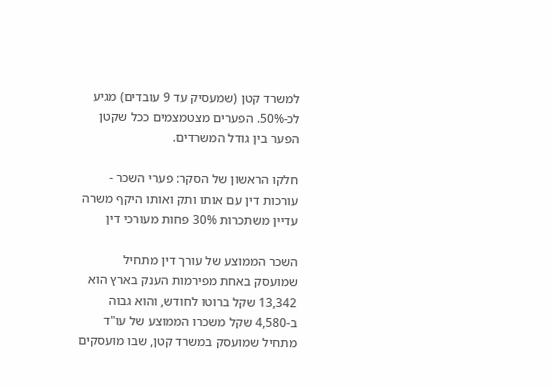למשרד קטן (שמעסיק עד 9 עובדים) מגיע לכ-50%. הפערים מצטמצמים ככל שקטן הפער בין גודל המשרדים.

חלקו הראשון של הסקר: פערי השכר - עורכות דין עם אותו ותק ואותו היקף משרה עדיין משתכרות 30% פחות מעורכי דין

השכר הממוצע של עורך דין מתחיל שמועסק באחת מפירמות הענק בארץ הוא 13,342 שקל ברוטו לחודש, והוא גבוה ב-4,580 שקל משכרו הממוצע של עו"ד מתחיל שמועסק במשרד קטן, שבו מועסקים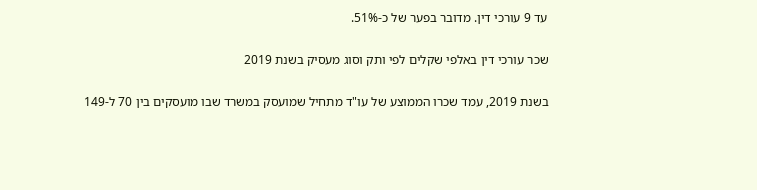עד 9 עורכי דין. מדובר בפער של כ-51%.

שכר עורכי דין באלפי שקלים לפי ותק וסוג מעסיק בשנת 2019

בשנת 2019, עמד שכרו הממוצע של עו"ד מתחיל שמועסק במשרד שבו מועסקים בין 70 ל-149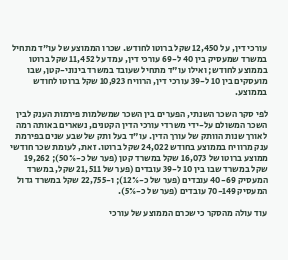עורכי דין, על 12,450 שקל ברוטו לחודש. שכרו הממוצע של עו"ד מתחיל במשרד שמעסיק בין 40 ל-69 עורכי דין, עמד על 11,452 שקל ברוטו בממוצע לחודש; ואילו עו"ד מתחיל שעובד במשרד בינוני-קטן, שבו מועסקים בין 10 ל-39 עורכי דין, הרוויח 10,923 שקל ברוטו לחודש בממוצע.

לפי סקר השכר השנתי, הפערים בין השכר שמשלמות פירמות הענק לבין השכר המשולם על-ידי משרדי עורכי הדין הקטנים, נשארים באותה רמה לאורך שנות הוותק של עורך הדין. עו"ד בעל ותק של שבע שנים בפירמת ענק מרוויח בממוצע בחודש 24,022 שקל ברוטו. זאת, לעומת שכר חודשי ממוצע ברוטו של 16,073 שקל במשרד קטן (פער של כ-50%); 19,262 שקל במשרד שבו בין 10 ל-39 עובדים (פער של 21,511 שקל, במשרד המעסיק 40-69 עובדים (פער של כ-12%); ו-22,755 שקל במשרד גדול המעסיק 70-149 עובדים (פער של כ-5%).

עוד עולה מהסקר כי שכרם הממוצע של עורכי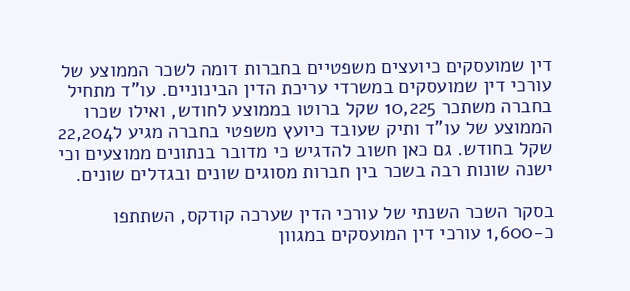דין שמועסקים כיועצים משפטיים בחברות דומה לשכר הממוצע של עורכי דין שמועסקים במשרדי עריכת הדין הבינוניים. עו"ד מתחיל בחברה משתכר 10,225 שקל ברוטו בממוצע לחודש, ואילו שכרו הממוצע של עו"ד ותיק שעובד כיועץ משפטי בחברה מגיע ל22,204 שקל בחודש. גם כאן חשוב להדגיש כי מדובר בנתונים ממוצעים וכי ישנה שונות רבה בשכר בין חברות מסוגים שונים ובגדלים שונים.

בסקר השכר השנתי של עורכי הדין שערכה קודקס, השתתפו כ-1,600 עורכי דין המועסקים במגוון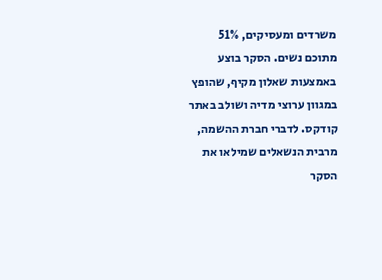משרדים ומעסיקים, 51% מתוכם נשים. הסקר בוצע באמצעות שאלון מקיף, שהופץ במגוון ערוצי מדיה ושולב באתר קודקס. לדברי חברת ההשמה, מרבית הנשאלים שמילאו את הסקר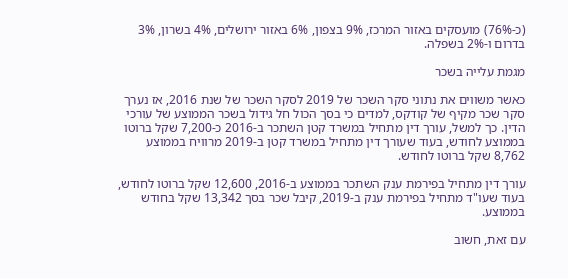(כ-76%) מועסקים באזור המרכז, 9% בצפון, 6% באזור ירושלים, 4% בשרון, 3% בדרום ו-2% בשפלה.

מגמת עלייה בשכר

כאשר משווים את נתוני סקר השכר של 2019 לסקר השכר של שנת 2016, אז נערך סקר שכר מקיף של קודקס, למדים כי בסך הכול חל גידול בשכר הממוצע של עורכי הדין. כך למשל, עורך דין מתחיל במשרד קטן השתכר ב-2016 כ-7,200 שקל ברוטו בממוצע לחודש, בעוד שעורך דין מתחיל במשרד קטן ב-2019 מרוויח בממוצע 8,762 שקל ברוטו לחודש.

עורך דין מתחיל בפירמת ענק השתכר בממוצע ב-2016, 12,600 שקל ברוטו לחודש, בעוד שעו"ד מתחיל בפירמת ענק ב-2019, קיבל שכר בסך 13,342 שקל בחודש בממוצע.

עם זאת, חשוב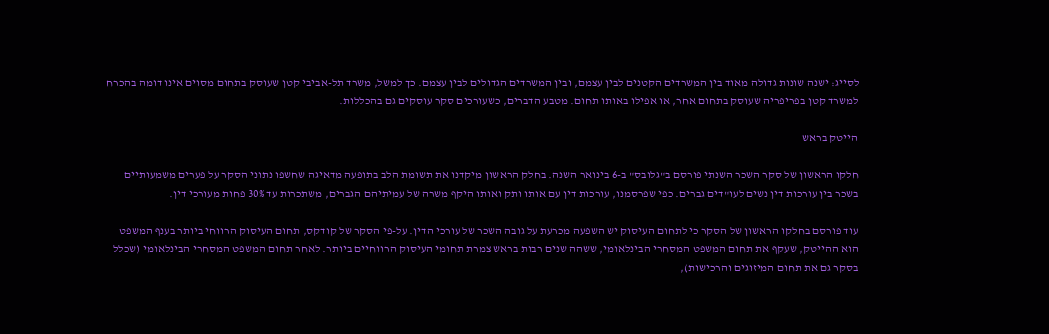לסייג: ישנה שונות גדולה מאוד בין המשרדים הקטנים לבין עצמם, ובין המשרדים הגדולים לבין עצמם. כך למשל, משרד תל-אביבי קטן שעוסק בתחום מסוים אינו דומה בהכרח למשרד קטן בפריפריה שעוסק בתחום אחר, או אפילו באותו תחום. מטבע הדברים, כשעורכים סקר עוסקים גם בהכללות.

הייטק בראש

חלקו הראשון של סקר השכר השנתי פורסם ב"גלובס" ב-6 בינואר השנה. בחלק הראשון מיקדנו את תשומת הלב בתופעה מדאיגה שחשפו נתוני הסקר על פערים משמעותיים בשכר בין עורכות דין נשים לעו"דים גברים. כפי שפרסמנו, עורכות דין עם אותו ותק ואותו היקף משרה של עמיתיהם הגברים, משתכרות עד 30% פחות מעורכי דין.

עוד פורסם בחלקו הראשון של הסקר כי לתחום העיסוק יש השפעה מכרעת על גובה השכר של עורכי הדין. על-פי הסקר של קודקס, תחום העיסוק הרווחי ביותר בענף המשפט הוא ההייטק, שעקף את תחום המשפט המסחרי הבינלאומי, ששהה שנים רבות בראש צמרת תחומי העיסוק הרווחיים ביותר. לאחר תחום המשפט המסחרי הבינלאומי (שכלל בסקר גם את תחום המיזוגים והרכישות),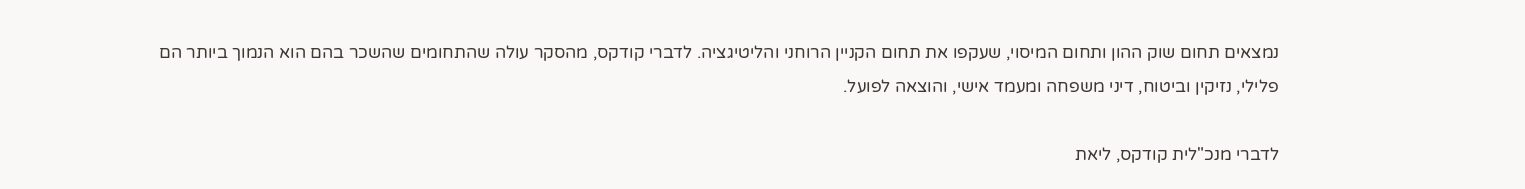נמצאים תחום שוק ההון ותחום המיסוי, שעקפו את תחום הקניין הרוחני והליטיגציה. לדברי קודקס, מהסקר עולה שהתחומים שהשכר בהם הוא הנמוך ביותר הם פלילי, נזיקין וביטוח, דיני משפחה ומעמד אישי, והוצאה לפועל.

לדברי מנכ"לית קודקס, ליאת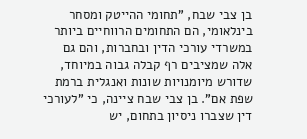בן צבי שבח, "תחומי ההייטק ומסחר בינלאומי, הם התחומים הרווחיים ביותר במשרדי עורכי הדין ובחברות, והם גם אלה שמציבים רף קבלה גבוה במיוחד, שדורש מיומנויות שונות ואנגלית ברמת שפת אם". בן צבי שבח ציינה, כי "לעורכי דין שצברו ניסיון בתחום, יש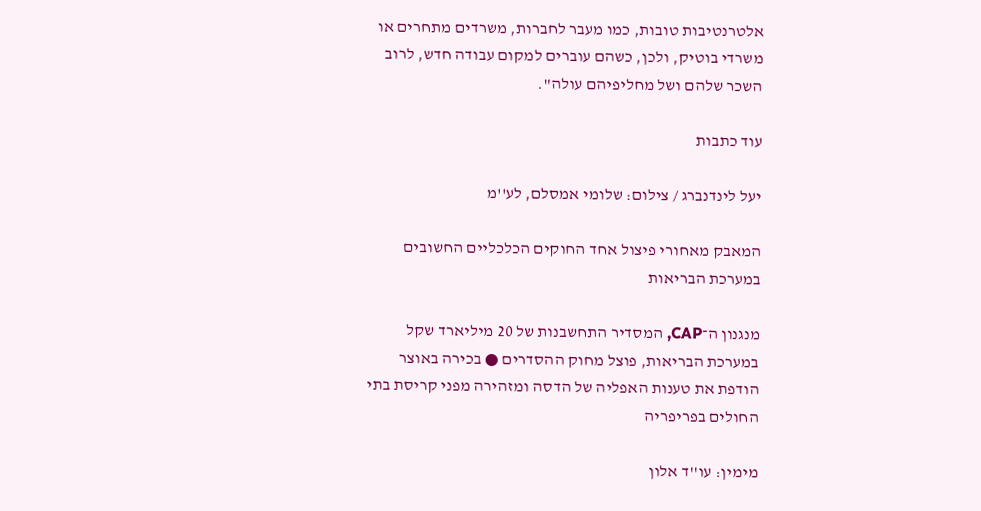אלטרנטיבות טובות, כמו מעבר לחברות, משרדים מתחרים או משרדי בוטיק, ולכן, כשהם עוברים למקום עבודה חדש, לרוב השכר שלהם ושל מחליפיהם עולה".

עוד כתבות

יעל לינדנברג / צילום: שלומי אמסלם, לע''מ

המאבק מאחורי פיצול אחד החוקים הכלכליים החשובים במערכת הבריאות

מנגנון ה־CAP, המסדיר התחשבנות של 20 מיליארד שקל במערכת הבריאות, פוצל מחוק ההסדרים ● בכירה באוצר הודפת את טענות האפליה של הדסה ומזהירה מפני קריסת בתי החולים בפריפריה

מימין: עו''ד אלון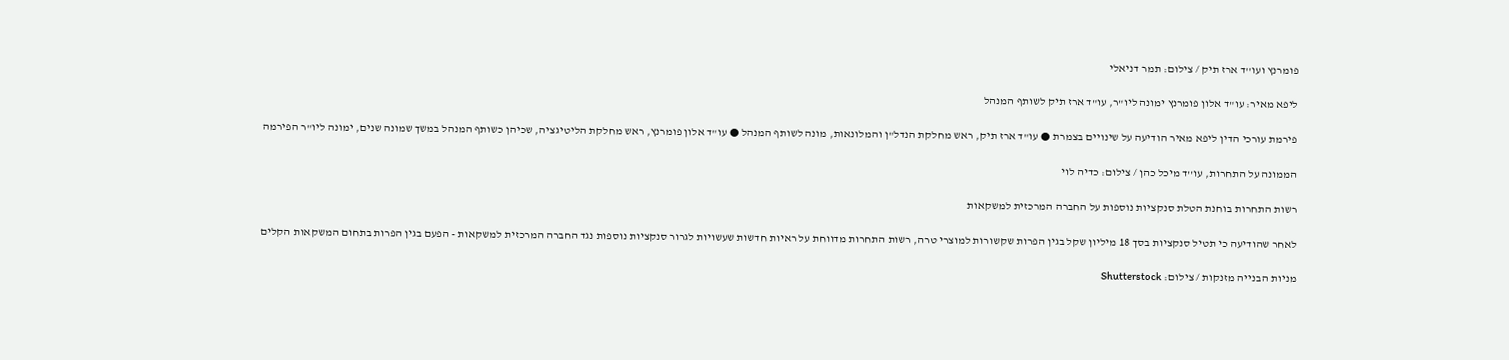פומרנץ ועו''ד ארז תיק / צילום: תמר דניאלי

ליפא מאיר: עו"ד אלון פומרנץ ימונה ליו"ר, עו"ד ארז תיק לשותף המנהל

פירמת עורכי הדין ליפא מאיר הודיעה על שינויים בצמרת ● עו"ד ארז תיק, ראש מחלקת הנדל"ן והמלונאות, מונה לשותף המנהל ● עו"ד אלון פומרנץ, ראש מחלקת הליטיגציה, שכיהן כשותף המנהל במשך שמונה שנים, ימונה ליו"ר הפירמה

הממונה על התחרות, עו''ד מיכל כהן / צילום: כדיה לוי

רשות התחרות בוחנת הטלת סנקציות נוספות על החברה המרכזית למשקאות

לאחר שהודיעה כי תטיל סנקציות בסך 18 מיליון שקל בגין הפרות שקשורות למוצרי טרה, רשות התחרות מדווחת על ראיות חדשות שעשויות לגרור סנקציות נוספות נגד החברה המרכזית למשקאות - הפעם בגין הפרות בתחום המשקאות הקלים

מניות הבנייה מזנקות / צילום: Shutterstock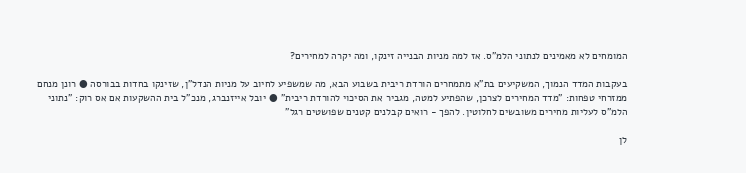המומחים לא מאמינים לנתוני הלמ"ס. אז למה מניות הבנייה זינקו, ומה יקרה למחירים?

בעקבות המדד הנמוך, המשקיעים בת"א מתמחרים הורדת ריבית בשבוע הבא, מה שמשפיע לחיוב על מניות הנדל"ן, שזינקו בחדות בבורסה ● רונן מנחם ממזרחי טפחות: "מדד המחירים לצרכן, שהפתיע למטה, מגביר את הסיכוי להורדת ריבית" ● יובל אייזנברג, מנכ"ל בית ההשקעות אם אס רוק: "נתוני הלמ"ס לעליות מחירים משובשים לחלוטין. להפך - רואים קבלנים קטנים שפושטים רגל"

לן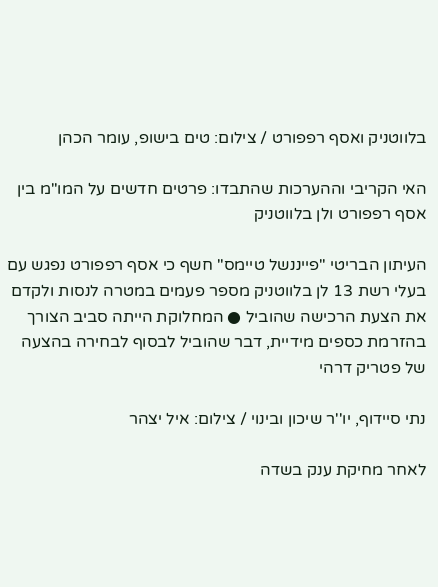בלווטניק ואסף רפפורט / צילום: טים בישופ, עומר הכהן

האי הקריבי וההערכות שהתבדו: פרטים חדשים על המו"מ בין אסף רפפורט ולן בלווטניק

העיתון הבריטי "פייננשל טיימס" חשף כי אסף רפפורט נפגש עם בעלי רשת 13 לן בלווטניק מספר פעמים במטרה לנסות ולקדם את הצעת הרכישה שהוביל ● המחלוקת הייתה סביב הצורך בהזרמת כספים מידיית, דבר שהוביל לבסוף לבחירה בהצעה של פטריק דרהי

נתי סיידוף, יו''ר שיכון ובינוי / צילום: איל יצהר

לאחר מחיקת ענק בשדה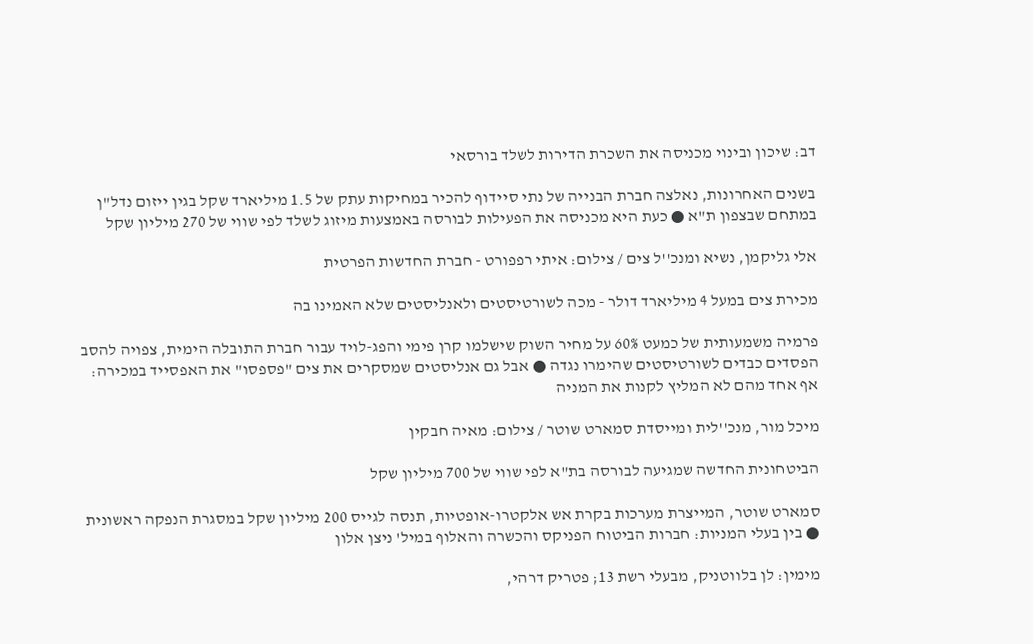דב: שיכון ובינוי מכניסה את השכרת הדירות לשלד בורסאי

בשנים האחרונות, נאלצה חברת הבנייה של נתי סיידוף להכיר במחיקות עתק של 1.5 מיליארד שקל בגין ייזום נדל"ן במתחם שבצפון ת"א ● כעת היא מכניסה את הפעילות לבורסה באמצעות מיזוג לשלד לפי שווי של 270 מיליון שקל

אלי גליקמן, נשיא ומנכ''ל צים / צילום: איתי רפפורט - חברת החדשות הפרטית

מכירת צים במעל 4 מיליארד דולר - מכה לשורטיסטים ולאנליסטים שלא האמינו בה

פרמיה משמעותית של כמעט 60% על מחיר השוק שישלמו קרן פימי והפג-לויד עבור חברת התובלה הימית, צפויה להסב הפסדים כבדים לשורטיסטים שהימרו נגדה ● אבל גם אנליסטים שמסקרים את צים "פספסו" את האפסייד במכירה: אף אחד מהם לא המליץ לקנות את המניה

מיכל מור, מנכ''לית ומייסדת סמארט שוטר / צילום: מאיה חבקין

הביטחונית החדשה שמגיעה לבורסה בת"א לפי שווי של 700 מיליון שקל

סמארט שוטר, המייצרת מערכות בקרת אש אלקטרו-אופטיות, תנסה לגייס 200 מיליון שקל במסגרת הנפקה ראשונית ● בין בעלי המניות: חברות הביטוח הפניקס והכשרה והאלוף במיל' ניצן אלון

מימין: לן בלווטניק, מבעלי רשת 13; פטריק דרהי,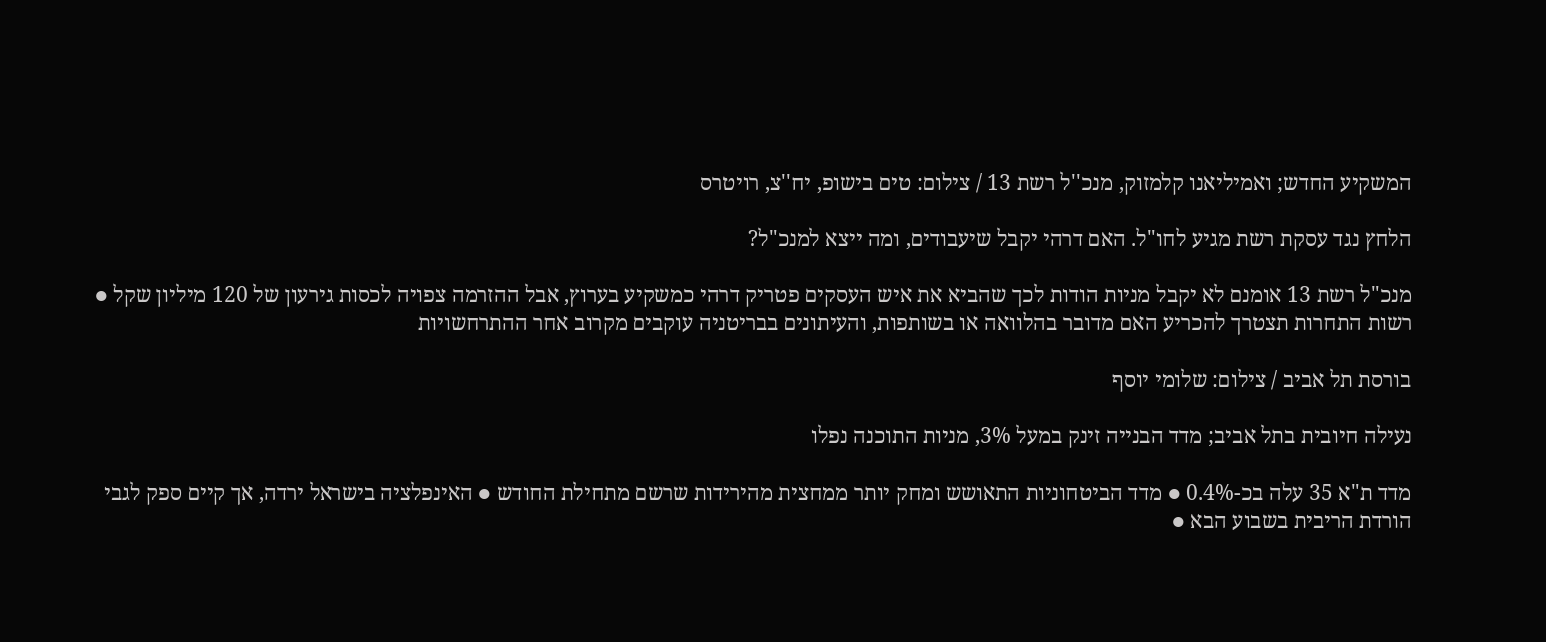המשקיע החדש; ואמיליאנו קלמזוק, מנכ''ל רשת 13 / צילום: טים בישופ, יח''צ, רויטרס

הלחץ נגד עסקת רשת מגיע לחו"ל. האם דרהי יקבל שיעבודים, ומה ייצא למנכ"ל?

מנכ"ל רשת 13 אומנם לא יקבל מניות הודות לכך שהביא את איש העסקים פטריק דרהי כמשקיע בערוץ, אבל ההזרמה צפויה לכסות גירעון של 120 מיליון שקל ● רשות התחרות תצטרך להכריע האם מדובר בהלוואה או בשותפות, והעיתונים בבריטניה עוקבים מקרוב אחר ההתרחשויות

בורסת תל אביב / צילום: שלומי יוסף

נעילה חיובית בתל אביב; מדד הבנייה זינק במעל 3%, מניות התוכנה נפלו

מדד ת"א 35 עלה בכ-0.4% ● מדד הביטחוניות התאושש ומחק יותר ממחצית מהירידות שרשם מתחילת החודש ● האינפלציה בישראל ירדה, אך קיים ספק לגבי הורדת הריבית בשבוע הבא ●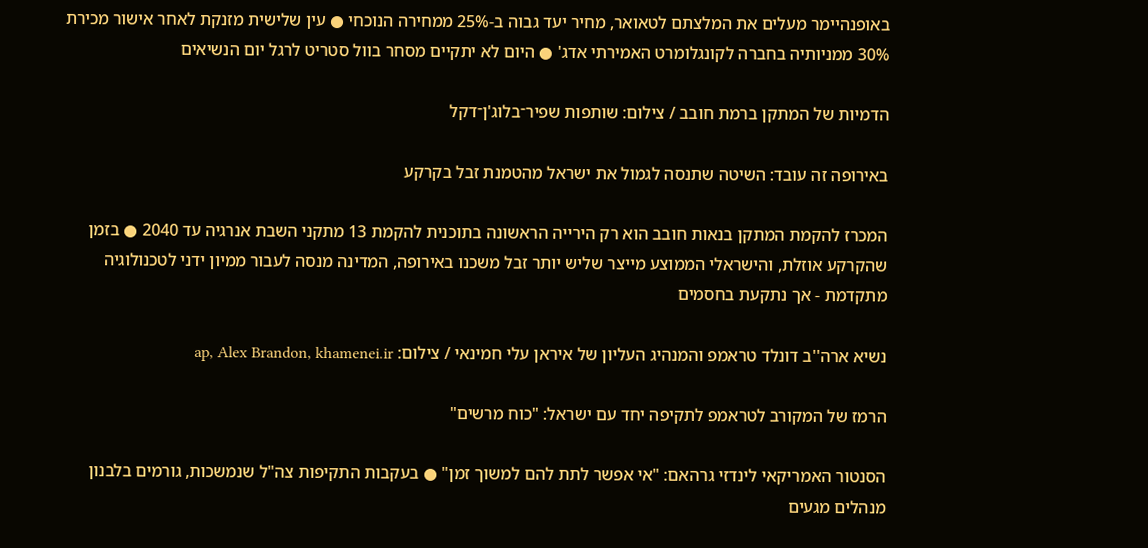באופנהיימר מעלים את המלצתם לטאואר, מחיר יעד גבוה ב-25% ממחירה הנוכחי ● עין שלישית מזנקת לאחר אישור מכירת 30% ממניותיה בחברה לקונגלומרט האמירתי אדג' ● היום לא יתקיים מסחר בוול סטריט לרגל יום הנשיאים

הדמיות של המתקן ברמת חובב / צילום: שותפות שפיר־בלוג'ן־דקל

באירופה זה עובד: השיטה שתנסה לגמול את ישראל מהטמנת זבל בקרקע

המכרז להקמת המתקן בנאות חובב הוא רק הירייה הראשונה בתוכנית להקמת 13 מתקני השבת אנרגיה עד 2040 ● בזמן שהקרקע אוזלת, והישראלי הממוצע מייצר שליש יותר זבל משכנו באירופה, המדינה מנסה לעבור ממיון ידני לטכנולוגיה מתקדמת - אך נתקעת בחסמים

נשיא ארה''ב דונלד טראמפ והמנהיג העליון של איראן עלי חמינאי / צילום: ap, Alex Brandon, khamenei.ir

הרמז של המקורב לטראמפ לתקיפה יחד עם ישראל: "כוח מרשים"

הסנטור האמריקאי לינדזי גרהאם: "אי אפשר לתת להם למשוך זמן" ● בעקבות התקיפות צה"ל שנמשכות, גורמים בלבנון מנהלים מגעים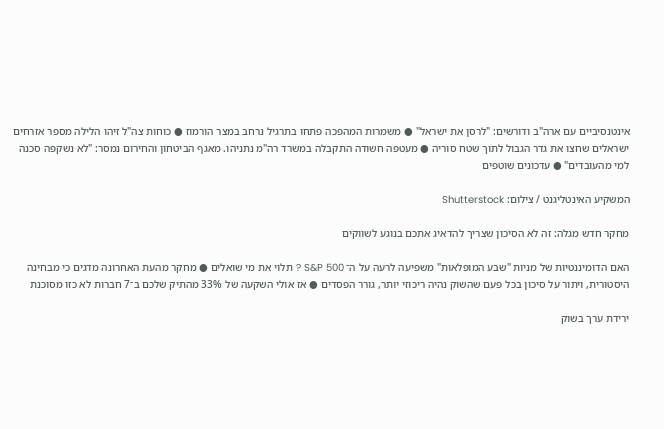אינטנסיביים עם ארה"ב ודורשים: "לרסן את ישראל" ● משמרות המהפכה פתחו בתרגיל נרחב במצר הורמוז ● כוחות צה"ל זיהו הלילה מספר אזרחים ישראלים שחצו את גדר הגבול לתוך שטח סוריה ● מעטפה חשודה התקבלה במשרד רה"מ נתניהו. מאגף הביטחון והחירום נמסר: "לא נשקפה סכנה למי מהעובדים" ● עדכונים שוטפים

המשקיע האינטליגנט / צילום: Shutterstock

מחקר חדש מגלה: זה לא הסיכון שצריך להדאיג אתכם בנוגע לשווקים

האם הדומיננטיות של מניות "שבע המופלאות" משפיעה לרעה על ה־ S&P 500 ? תלוי את מי שואלים ● מחקר מהעת האחרונה מדגים כי מבחינה היסטורית, ויתור על סיכון בכל פעם שהשוק נהיה ריכוזי יותר, גורר הפסדים ● אז אולי השקעה של 33% מהתיק שלכם ב־7 חברות לא כזו מסוכנת

ירידת ערך בשוק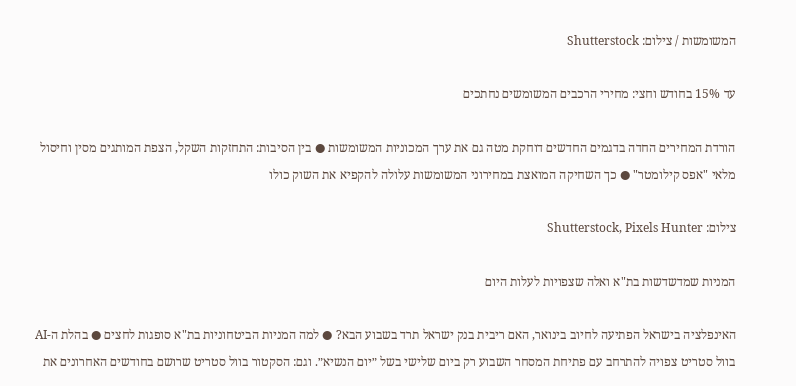המשומשות / צילום: Shutterstock

עד 15% בחודש וחצי: מחירי הרכבים המשומשים נחתכים

הורדת המחירים החדה בדגמים החדשים דוחקת מטה גם את ערך המכוניות המשומשות ● בין הסיבות: התחזקות השקל, הצפת המותגים מסין וחיסול מלאי "אפס קילומטר" ● כך השחיקה המואצת במחירוני המשומשות עלולה להקפיא את השוק כולו

צילום: Shutterstock, Pixels Hunter

המניות שמדשדשות בת"א ואלה שצפויות לעלות היום

האינפלציה בישראל הפתיעה לחיוב בינואר, האם ריבית בנק ישראל תרד בשבוע הבא? ● למה המניות הביטחוניות בת"א סופגות לחצים ● בהלת ה-AI בוול סטריט צפויה להתרחב עם פתיחת המסחר השבוע רק ביום שלישי בשל ״יום הנשיא״. וגם: הסקטור בוול סטריט שרושם בחודשים האחרונים את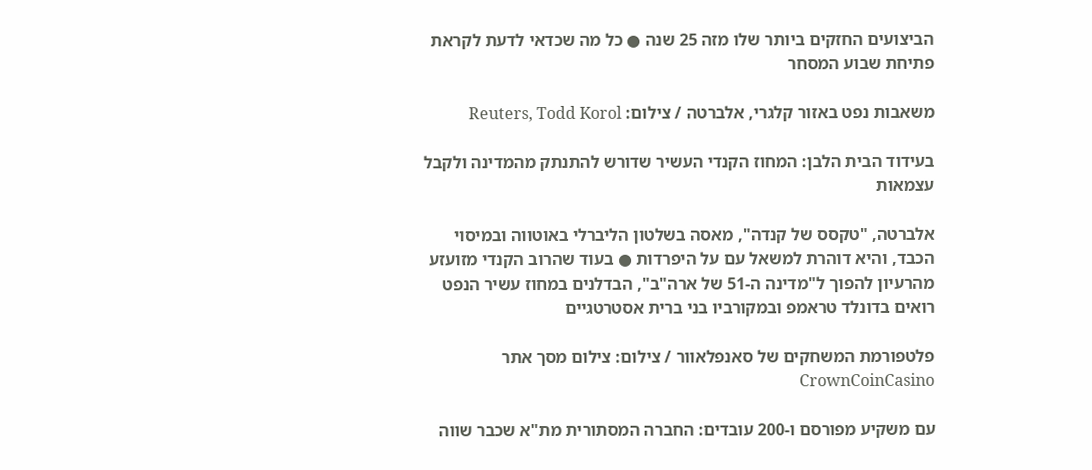הביצועים החזקים ביותר שלו מזה 25 שנה ● כל מה שכדאי לדעת לקראת פתיחת שבוע המסחר

משאבות נפט באזור קלגרי, אלברטה / צילום: Reuters, Todd Korol

בעידוד הבית הלבן: המחוז הקנדי העשיר שדורש להתנתק מהמדינה ולקבל עצמאות

אלברטה, "טקסס של קנדה", מאסה בשלטון הליברלי באוטווה ובמיסוי הכבד, והיא דוהרת למשאל עם על היפרדות ● בעוד שהרוב הקנדי מזועזע מהרעיון להפוך ל"מדינה ה-51 של ארה"ב", הבדלנים במחוז עשיר הנפט רואים בדונלד טראמפ ובמקורביו בני ברית אסטרטגיים

פלטפורמת המשחקים של סאנפלאוור / צילום: צילום מסך אתר CrownCoinCasino

עם משקיע מפורסם ו-200 עובדים: החברה המסתורית מת"א שכבר שווה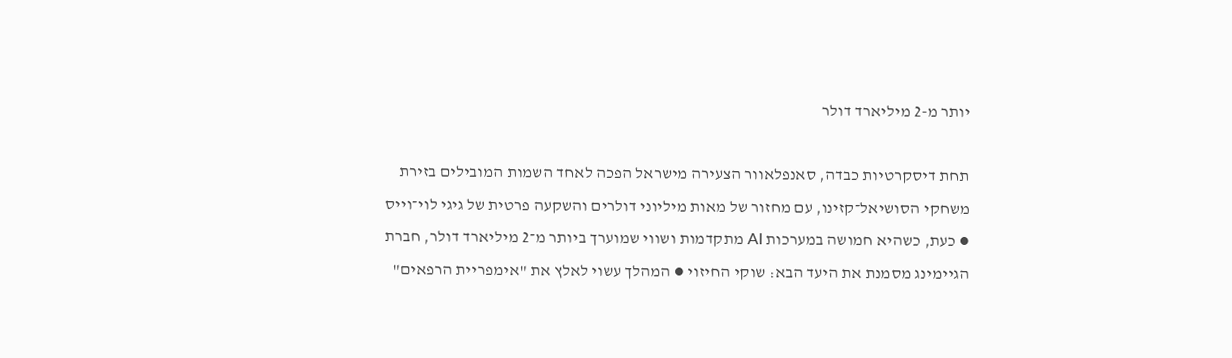יותר מ-2 מיליארד דולר

תחת דיסקרטיות כבדה, סאנפלאוור הצעירה מישראל הפכה לאחד השמות המובילים בזירת משחקי הסושיאל־קזינו, עם מחזור של מאות מיליוני דולרים והשקעה פרטית של גיגי לוי־וייס ● כעת, כשהיא חמושה במערכות AI מתקדמות ושווי שמוערך ביותר מ־2 מיליארד דולר, חברת הגיימינג מסמנת את היעד הבא: שוקי החיזוי ● המהלך עשוי לאלץ את "אימפריית הרפאים"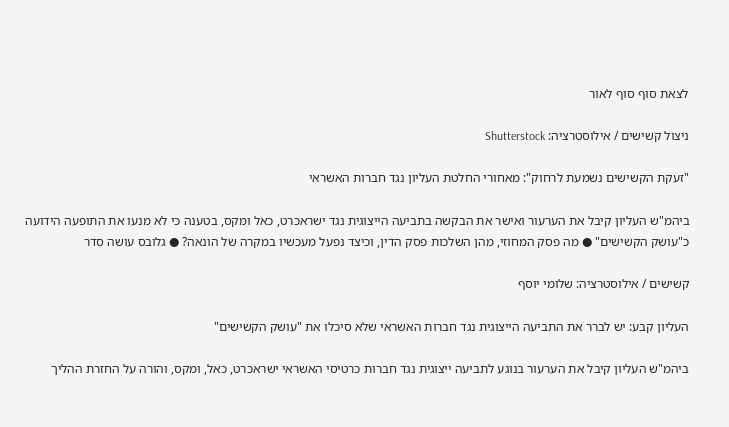לצאת סוף סוף לאור

ניצול קשישים / אילוסטרציה: Shutterstock

"זעקת הקשישים נשמעת לרחוק": מאחורי החלטת העליון נגד חברות האשראי

ביהמ"ש העליון קיבל את הערעור ואישר את הבקשה בתביעה הייצוגית נגד ישראכרט, כאל ומקס, בטענה כי לא מנעו את התופעה הידועה כ"עושק הקשישים" ● מה פסק המחוזי, מהן השלכות פסק הדין, וכיצד נפעל מעכשיו במקרה של הונאה? ● גלובס עושה סדר

קשישים / אילוסטרציה: שלומי יוסף

העליון קבע: יש לברר את התביעה הייצוגית נגד חברות האשראי שלא סיכלו את "עושק הקשישים"

ביהמ"ש העליון קיבל את הערעור בנוגע לתביעה ייצוגית נגד חברות כרטיסי האשראי ישראכרט, כאל, ומקס, והורה על החזרת ההליך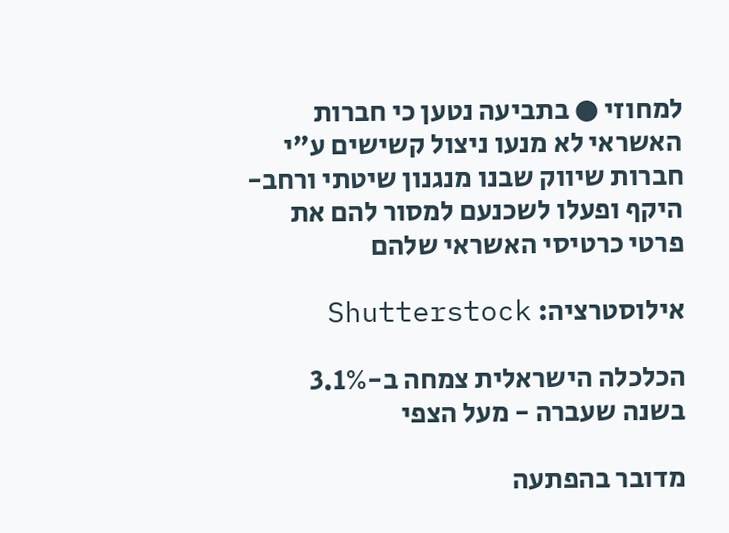למחוזי ● בתביעה נטען כי חברות האשראי לא מנעו ניצול קשישים ע"י חברות שיווק שבנו מנגנון שיטתי ורחב-היקף ופעלו לשכנעם למסור להם את פרטי כרטיסי האשראי שלהם

אילוסטרציה: Shutterstock

הכלכלה הישראלית צמחה ב-3.1% בשנה שעברה - מעל הצפי

מדובר בהפתעה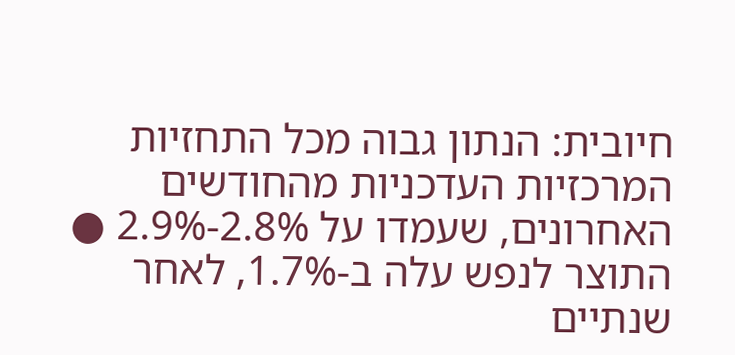חיובית: הנתון גבוה מכל התחזיות המרכזיות העדכניות מהחודשים האחרונים, שעמדו על 2.8%-2.9% ● התוצר לנפש עלה ב-1.7%, לאחר שנתיים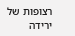רצופות של ירידה